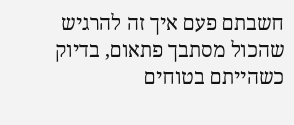חשבתם פעם איך זה להרגיש שהכול מסתבך פתאום, בדיוק כשהייתם בטוחים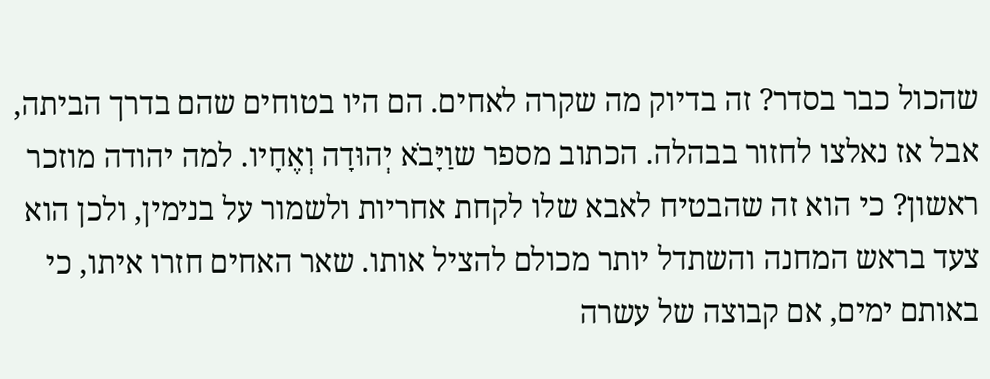שהכול כבר בסדר? זה בדיוק מה שקרה לאחים. הם היו בטוחים שהם בדרך הביתה, אבל אז נאלצו לחזור בבהלה. הכתוב מספר שוַיָּבֹא יְהוּדָה וְאֶחָיו. למה יהודה מוזכר ראשון? כי הוא זה שהבטיח לאבא שלו לקחת אחריות ולשמור על בנימין, ולכן הוא צעד בראש המחנה והשתדל יותר מכולם להציל אותו. שאר האחים חזרו איתו, כי באותם ימים, אם קבוצה של עשרה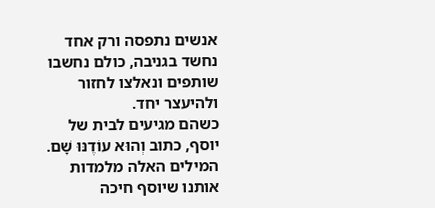אנשים נתפסה ורק אחד נחשד בגניבה, כולם נחשבו שותפים ונאלצו לחזור ולהיעצר יחד.
כשהם מגיעים לבית של יוסף, כתוב וְהוּא עוֹדֶנּוּ שָׁם. המילים האלה מלמדות אותנו שיוסף חיכה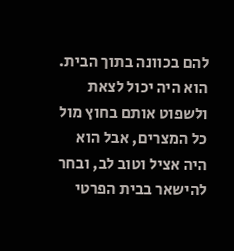להם בכוונה בתוך הבית. הוא היה יכול לצאת ולשפוט אותם בחוץ מול כל המצרים, אבל הוא היה אציל וטוב לב, ובחר להישאר בבית הפרטי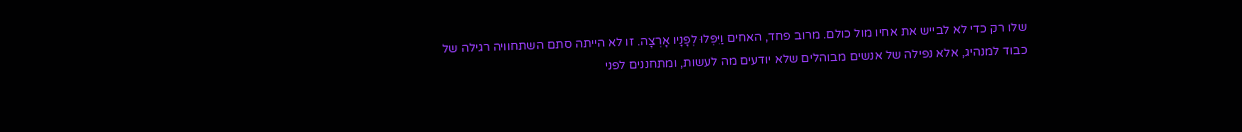שלו רק כדי לא לבייש את אחיו מול כולם. מרוב פחד, האחים וַיִּפְּלוּ לְפָנָיו אָרְצָה. זו לא הייתה סתם השתחוויה רגילה של כבוד למנהיג, אלא נפילה של אנשים מבוהלים שלא יודעים מה לעשות, ומתחננים לפני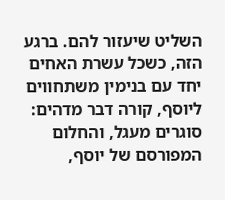השליט שיעזור להם. ברגע הזה, כשכל עשרת האחים יחד עם בנימין משתחווים ליוסף, קורה דבר מדהים: סוגרים מעגל, והחלום המפורסם של יוסף,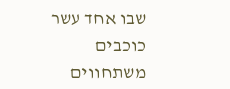שבו אחד עשר כוכבים משתחווים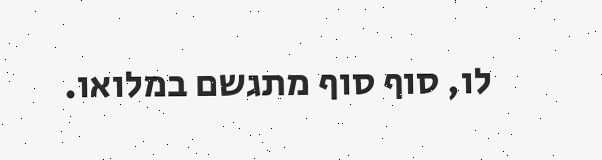לו, סוף סוף מתגשם במלואו.